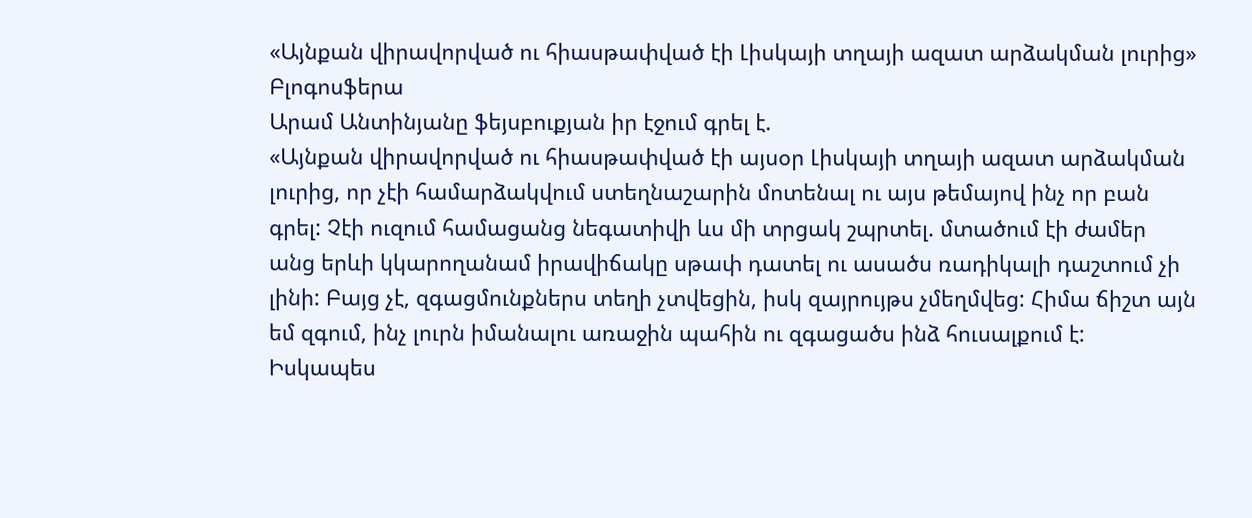«Այնքան վիրավորված ու հիասթափված էի Լիսկայի տղայի ազատ արձակման լուրից»
Բլոգոսֆերա
Արամ Անտինյանը ֆեյսբուքյան իր էջում գրել է.
«Այնքան վիրավորված ու հիասթափված էի այսօր Լիսկայի տղայի ազատ արձակման լուրից, որ չէի համարձակվում ստեղնաշարին մոտենալ ու այս թեմայով ինչ որ բան գրել: Չէի ուզում համացանց նեգատիվի ևս մի տրցակ շպրտել. մտածում էի ժամեր անց երևի կկարողանամ իրավիճակը սթափ դատել ու ասածս ռադիկալի դաշտում չի լինի: Բայց չէ, զգացմունքներս տեղի չտվեցին, իսկ զայրույթս չմեղմվեց: Հիմա ճիշտ այն եմ զգում, ինչ լուրն իմանալու առաջին պահին ու զգացածս ինձ հուսալքում է:
Իսկապես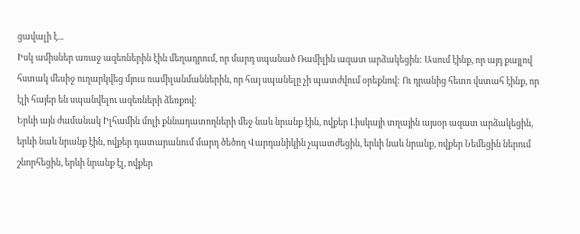ցավալի է...
Իսկ ամիսներ առաջ ազեռներին էին մեղադրում, որ մարդ սպանած Ռամիլին ազատ արձակեցին: Ասում էինք, որ այդ քայլով հստակ մեսիջ ուղարկվեց մյուս ռամիլանմաններին, որ հայ սպանելը չի պատժվում օրեքնով: Ու դրանից հետո վստահ էինք, որ էլի հայեր են սպանվելու ազեռների ձեռքով:
Երևի այն ժամանակ Իլհամին մոլի քննադատողների մեջ նաև նրանք էին, ովքեր Լիսկայի տղային այսօր ազատ արձակեցին, երևի նաև նրանք էին, ովքեր դատարանում մարդ ծեծող Վարդանիկին չպատժեցին, երևի նաև նրանք, ովքեր Նեմեցին ներում շնորհեցին, երևի նրանք էլ, ովքեր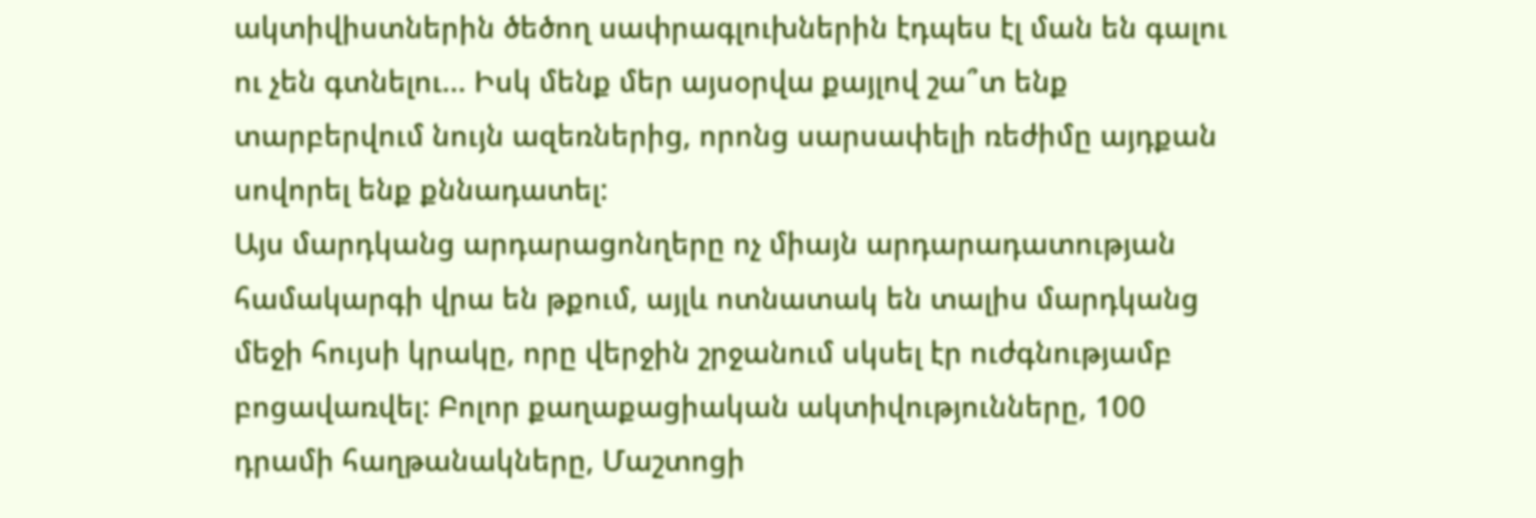ակտիվիստներին ծեծող սափրագլուխներին էդպես էլ ման են գալու ու չեն գտնելու... Իսկ մենք մեր այսօրվա քայլով շա՞տ ենք տարբերվում նույն ազեռներից, որոնց սարսափելի ռեժիմը այդքան սովորել ենք քննադատել:
Այս մարդկանց արդարացոնղերը ոչ միայն արդարադատության համակարգի վրա են թքում, այլև ոտնատակ են տալիս մարդկանց մեջի հույսի կրակը, որը վերջին շրջանում սկսել էր ուժգնությամբ բոցավառվել: Բոլոր քաղաքացիական ակտիվությունները, 100 դրամի հաղթանակները, Մաշտոցի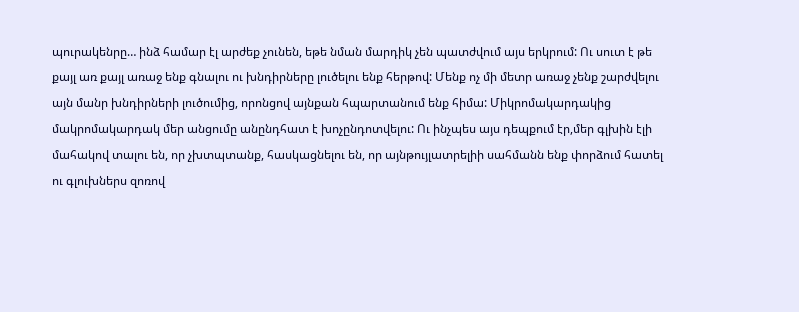պուրակենրը… ինձ համար էլ արժեք չունեն, եթե նման մարդիկ չեն պատժվում այս երկրում: Ու սուտ է թե քայլ առ քայլ առաջ ենք գնալու ու խնդիրները լուծելու ենք հերթով: Մենք ոչ մի մետր առաջ չենք շարժվելու այն մանր խնդիրների լուծումից, որոնցով այնքան հպարտանում ենք հիմա: Միկրոմակարդակից մակրոմակարդակ մեր անցումը անընդհատ է խոչընդոտվելու: Ու ինչպես այս դեպքում էր,մեր գլխին էլի մահակով տալու են, որ չխտպտանք, հասկացնելու են, որ այնթույլատրելիի սահմանն ենք փորձում հատել ու գլուխներս զոռով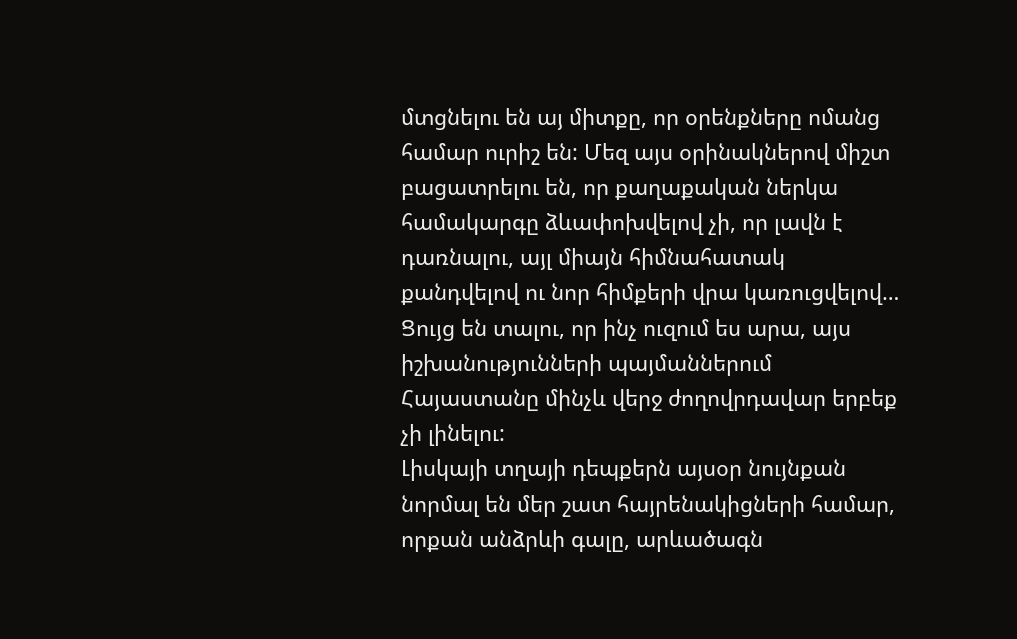մտցնելու են այ միտքը, որ օրենքները ոմանց համար ուրիշ են: Մեզ այս օրինակներով միշտ բացատրելու են, որ քաղաքական ներկա համակարգը ձևափոխվելով չի, որ լավն է դառնալու, այլ միայն հիմնահատակ քանդվելով ու նոր հիմքերի վրա կառուցվելով… Ցույց են տալու, որ ինչ ուզում ես արա, այս իշխանությունների պայմաններում Հայաստանը մինչև վերջ ժողովրդավար երբեք չի լինելու:
Լիսկայի տղայի դեպքերն այսօր նույնքան նորմալ են մեր շատ հայրենակիցների համար, որքան անձրևի գալը, արևածագն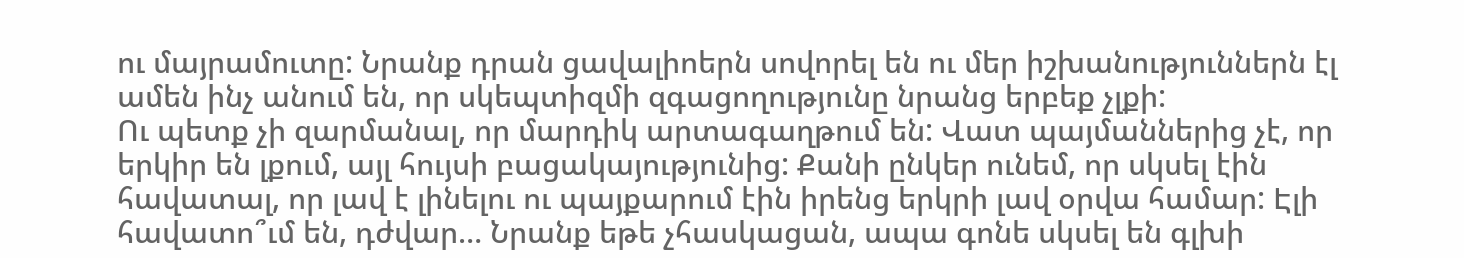ու մայրամուտը: Նրանք դրան ցավալիոերն սովորել են ու մեր իշխանություններն էլ ամեն ինչ անում են, որ սկեպտիզմի զգացողությունը նրանց երբեք չլքի:
Ու պետք չի զարմանալ, որ մարդիկ արտագաղթում են: Վատ պայմաններից չէ, որ երկիր են լքում, այլ հույսի բացակայությունից: Քանի ընկեր ունեմ, որ սկսել էին հավատալ, որ լավ է լինելու ու պայքարում էին իրենց երկրի լավ օրվա համար: Էլի հավատո՞ւմ են, դժվար… Նրանք եթե չհասկացան, ապա գոնե սկսել են գլխի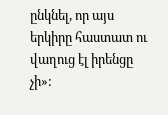ընկնել, որ այս երկիրը հաստատ ու վաղուց էլ իրենցը չի»: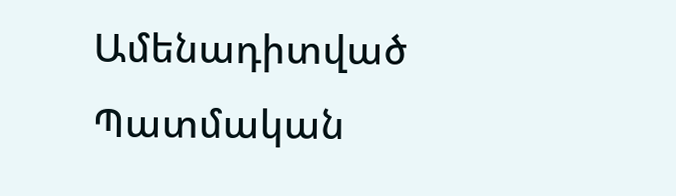Ամենադիտված
Պատմական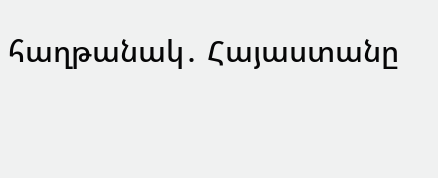հաղթանակ․ Հայաստանը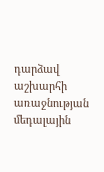դարձավ աշխարհի առաջնության մեդալային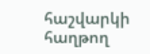հաշվարկի հաղթող